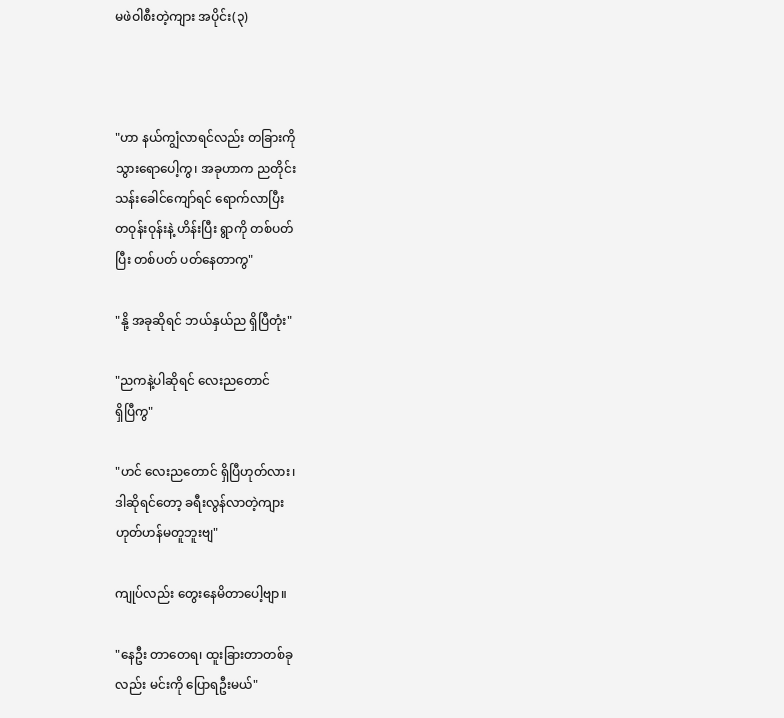မဖဲဝါစီးတဲ့ကျား အပိုင်း(၃)



"ဟာ နယ်ကျွံလာရင်လည်း တခြားကို
သွားရောပေါ့ကွ၊ အခုဟာက ညတိုင်း
သန်းခေါင်ကျော်ရင် ရောက်လာပြီး
တဝုန်းဝုန်းနဲ့ ဟိန်းပြီး ရွာကို တစ်ပတ်
ပြီး တစ်ပတ် ပတ်နေတာကွ"

"နို့ အခုဆိုရင် ဘယ်နှယ်ည ရှိပြီတုံး"

"ညကနဲ့ပါဆိုရင် လေးညတောင်
ရှိပြီကွ"

"ဟင် လေးညတောင် ရှိပြီဟုတ်လား၊
ဒါဆိုရင်တော့ ခရီးလွန်လာတဲ့ကျား
ဟုတ်ဟန်မတူဘူးဗျ"

ကျုပ်လည်း တွေးနေမိတာပေါ့ဗျာ။

"နေဦး တာတေရ၊ ထူးခြားတာတစ်ခု
လည်း မင်းကို ပြောရဦးမယ်"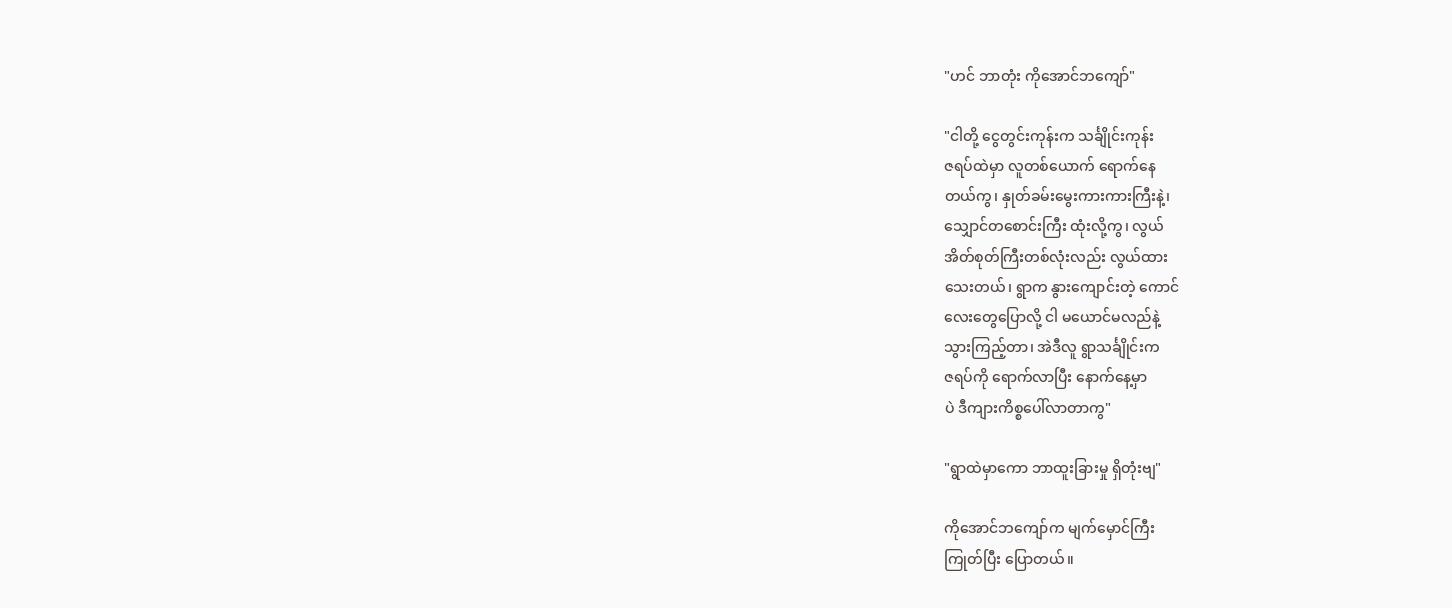"ဟင် ဘာတုံး ကိုအောင်ဘကျော်"

"ငါတို့ ငွေတွင်းကုန်းက သင်္ချိုင်းကုန်း
ဇရပ်ထဲမှာ လူတစ်ယောက် ရောက်နေ
တယ်ကွ၊ နှုတ်ခမ်းမွေးကားကားကြီးနဲ့၊
သျှောင်တစောင်းကြီး ထုံးလို့ကွ၊ လွယ်
အိတ်စုတ်ကြီးတစ်လုံးလည်း လွယ်ထား
သေးတယ်၊ ရွာက နွားကျောင်းတဲ့ ကောင်
လေးတွေပြောလို့ ငါ မယောင်မလည်နဲ့
သွားကြည့်တာ၊ အဲဒီလူ ရွာသင်္ချိုင်းက
ဇရပ်ကို ရောက်လာပြီး နောက်နေ့မှာ
ပဲ ဒီကျားကိစ္စပေါ်လာတာကွ"

"ရွာထဲမှာကော ဘာထူးခြားမှု ရှိတုံးဗျ"

ကိုအောင်ဘကျော်က မျက်မှောင်ကြီး
ကြုတ်ပြီး ပြောတယ်။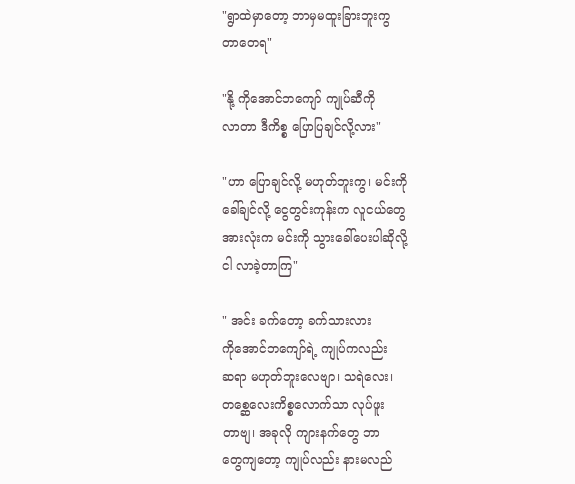"ရွာထဲမှာတော့ ဘာမှမထူးခြားဘူးကွ
တာတေရ"

"နို့ ကိုအောင်ဘကျော် ကျုပ်ဆီကို
လာတာ ဒီကိစ္စ ပြောပြချင်လို့လား"

"ဟာ ပြောချင်လို့ မဟုတ်ဘူးကွ၊ မင်းကို
ခေါ်ချင်လို့ ငွေတွင်းကုန်းက လူငယ်တွေ
အားလုံးက မင်းကို သွားခေါ်ပေးပါဆိုလို့
ငါ လာခဲ့တာကြ"

" အင်း ခက်တော့ ခက်သားလား
ကိုအောင်ဘကျော်ရဲ့ ကျုပ်ကလည်း
ဆရာ မဟုတ်ဘူးလေဗျာ၊ သရဲလေး၊
တစ္ဆေလေးကိစ္စလောက်သာ လုပ်ဖူး
တာဗျ၊ အခုလို ကျားနက်တွေ ဘာ
တွေကျတော့ ကျုပ်လည်း နားမလည်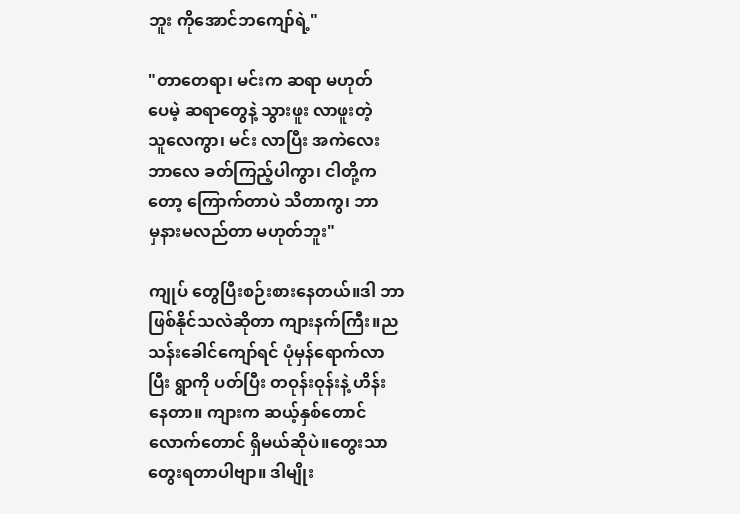ဘူး ကိုအောင်ဘကျော်ရဲ့"

"တာတေရာ၊ မင်းက ဆရာ မဟုတ်
ပေမဲ့ ဆရာတွေနဲ့ သွားဖူး လာဖူးတဲ့
သူလေကွာ၊ မင်း လာပြီး အကဲလေး
ဘာလေ ခတ်ကြည့်ပါကွာ၊ ငါတို့က
တော့ ကြောက်တာပဲ သိတာကွ၊ ဘာ
မှနားမလည်တာ မဟုတ်ဘူး"

ကျုပ် တွေပြီးစဉ်းစားနေတယ်။ဒါ ဘာ
ဖြစ်နိုင်သလဲဆိုတာ ကျားနက်ကြီး။ည
သန်းခေါင်ကျော်ရင် ပုံမှန်ရောက်လာ
ပြီး ရွာကို ပတ်ပြီး တဝုန်းဝုန်းနဲ့ ဟိန်း
နေတာ။ ကျားက ဆယ့်နှစ်တောင်
လောက်တောင် ရှိမယ်ဆိုပဲ။တွေးသာ
တွေးရတာပါဗျာ။ ဒါမျိုး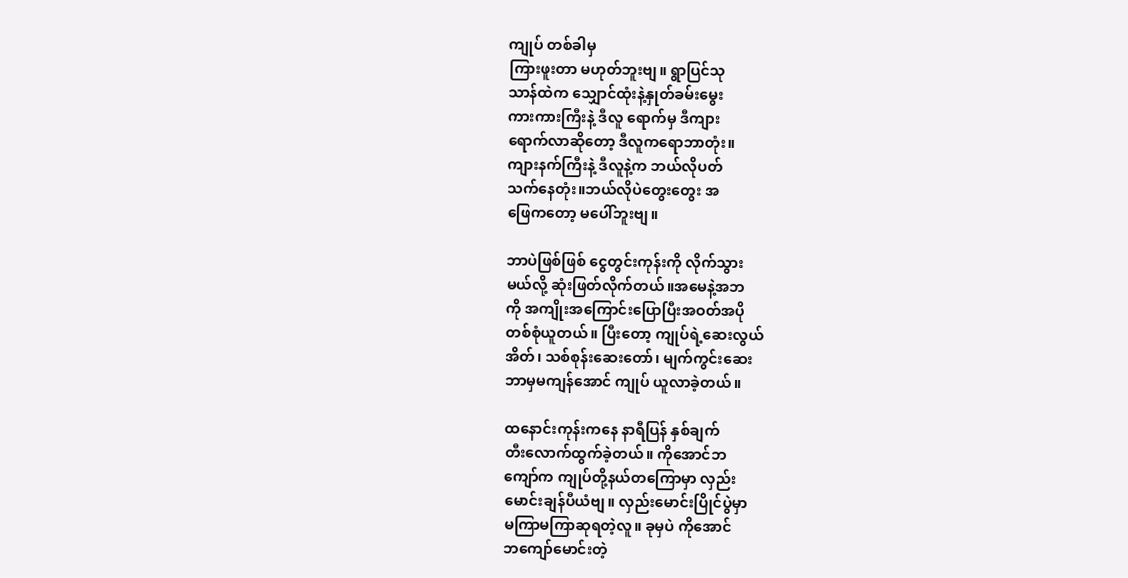ကျုပ် တစ်ခါမှ
ကြားဖူးတာ မဟုတ်ဘူးဗျ။ ရွာပြင်သု
သာန်ထဲက သျှောင်ထုံးနဲ့နှုတ်ခမ်းမွေး
ကားကားကြီးနဲ့ ဒီလူ ရောက်မှ ဒီကျား
ရောက်လာဆိုတော့ ဒီလူကရောဘာတုံး။
ကျားနက်ကြီးနဲ့ ဒီလူနဲ့က ဘယ်လိုပတ်
သက်နေတုံး။ဘယ်လိုပဲတွေးတွေး အ
ဖြေကတော့ မပေါ်ဘူးဗျ။

ဘာပဲဖြစ်ဖြစ် ငွေတွင်းကုန်းကို လိုက်သွား
မယ်လို့ ဆုံးဖြတ်လိုက်တယ်။အမေနဲ့အဘ
ကို အကျိုးအကြောင်းပြောပြီးအဝတ်အပို
တစ်စုံယူတယ်။ ပြီးတော့ ကျုပ်ရဲ့ဆေးလွယ်
အိတ်၊ သစ်စုန်းဆေးတော်၊ မျက်ကွင်းဆေး
ဘာမှမကျန်အောင် ကျုပ် ယူလာခဲ့တယ်။

ထနောင်းကုန်းကနေ နာရီပြန် နှစ်ချက်
တီးလောက်ထွက်ခဲ့တယ်။ ကိုအောင်ဘ
ကျော်က ကျုပ်တို့နယ်တကြောမှာ လှည်း
မောင်းချန်ပီယံဗျ။ လှည်းမောင်းပြိုင်ပွဲမှာ
မကြာမကြာဆုရတဲ့လူ။ ခုမှပဲ ကိုအောင်
ဘကျော်မောင်းတဲ့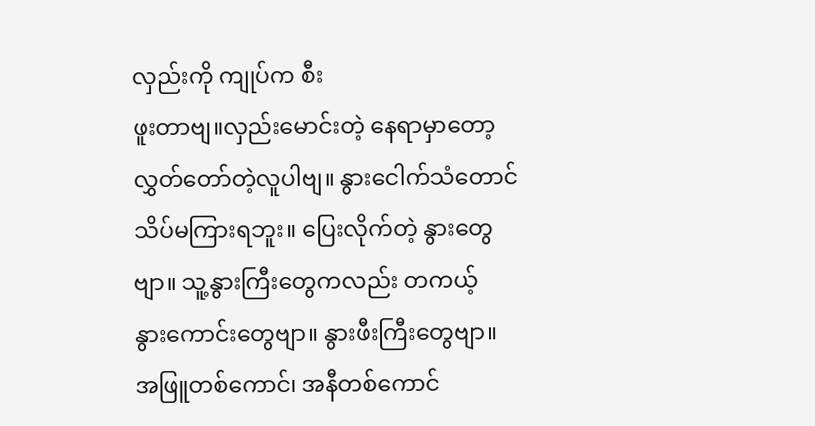လှည်းကို ကျုပ်က စီး
ဖူးတာဗျ။လှည်းမောင်းတဲ့ နေရာမှာတော့
လွှတ်တော်တဲ့လူပါဗျ။ နွားငေါက်သံတောင်
သိပ်မကြားရဘူး။ ပြေးလိုက်တဲ့ နွားတွေ
ဗျာ။ သူ့နွားကြီးတွေကလည်း တကယ့်
နွားကောင်းတွေဗျာ။ နွားဖီးကြီးတွေဗျာ။
အဖြူတစ်ကောင်၊ အနီတစ်ကောင်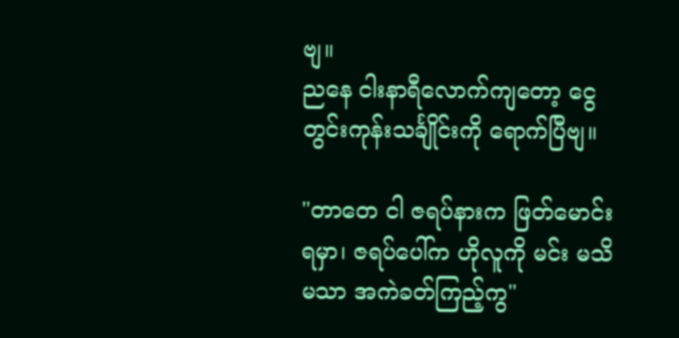ဗျ။
ညနေ ငါးနာရီလောက်ကျတော့ ငွေ
တွင်းကုန်းသင်္ချိုင်းကို ရောက်ပြီဗျ။

"တာတေ ငါ ဇရပ်နားက ဖြတ်မောင်း
ရမှာ၊ ဇရပ်ပေါ်က ဟိုလူကို မင်း မသိ
မသာ အကဲခတ်ကြည့်ကွ"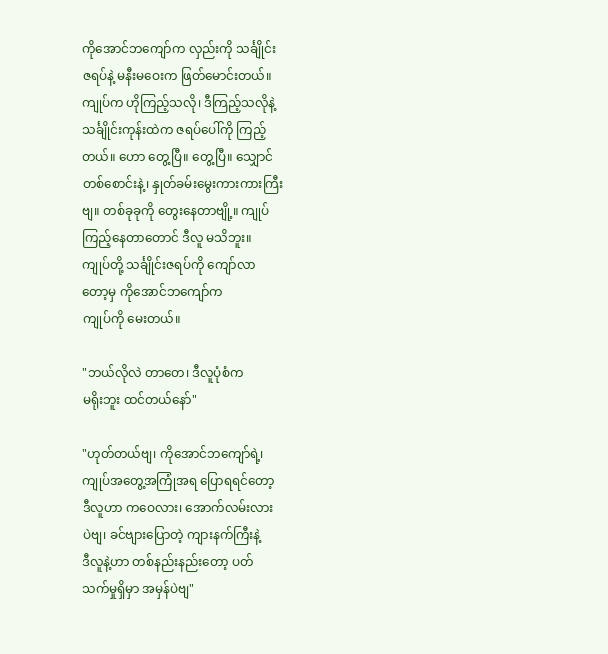ကိုအောင်ဘကျော်က လှည်းကို သင်္ချိုင်း
ဇရပ်နဲ့ မနီးမဝေးက ဖြတ်မောင်းတယ်။
ကျုပ်က ဟိုကြည့်သလို၊ ဒီကြည့်သလိုနဲ့
သင်္ချိုင်းကုန်းထဲက ဇရပ်ပေါ်ကို ကြည့်
တယ်။ ဟော တွေ့ပြီ။ တွေ့ပြီ။ သျှောင်
တစ်စောင်းနဲ့၊ နှုတ်ခမ်းမွေးကားကားကြီး
ဗျ။ တစ်ခုခုကို တွေးနေတာဗျို့။ ကျုပ်
ကြည့်နေတာတောင် ဒီလူ မသိဘူး။
ကျုပ်တို့ သင်္ချိုင်းဇရပ်ကို ကျော်လာ
တော့မှ ကိုအောင်ဘကျော်က
ကျုပ်ကို မေးတယ်။

"ဘယ်လိုလဲ တာတေ၊ ဒီလူပုံစံက
မရိုးဘူး ထင်တယ်နော်"

"ဟုတ်တယ်ဗျ၊ ကိုအောင်ဘကျော်ရဲ့၊
ကျုပ်အတွေ့အကြုံအရ ပြောရရင်တော့
ဒီလူဟာ ကဝေလား၊ အောက်လမ်းလား
ပဲဗျ၊ ခင်ဗျားပြောတဲ့ ကျားနက်ကြီးနဲ့
ဒီလူနဲ့ဟာ တစ်နည်းနည်းတော့ ပတ်
သက်မှုရှိမှာ အမှန်ပဲဗျ"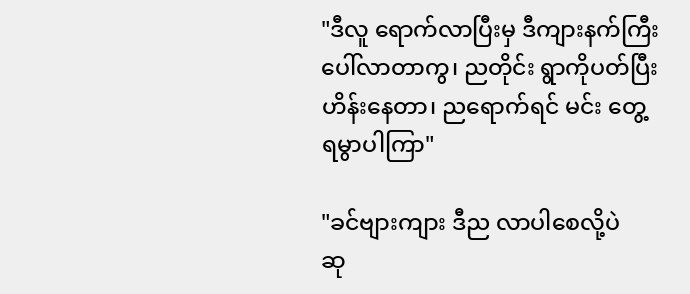"ဒီလူ ရောက်လာပြီးမှ ဒီကျားနက်ကြီး
ပေါ်လာတာကွ၊ ညတိုင်း ရွာကိုပတ်ပြီး
ဟိန်းနေတာ၊ ညရောက်ရင် မင်း တွေ့
ရမွာပါကြာ"

"ခင်ဗျားကျား ဒီည လာပါစေလို့ပဲ
ဆု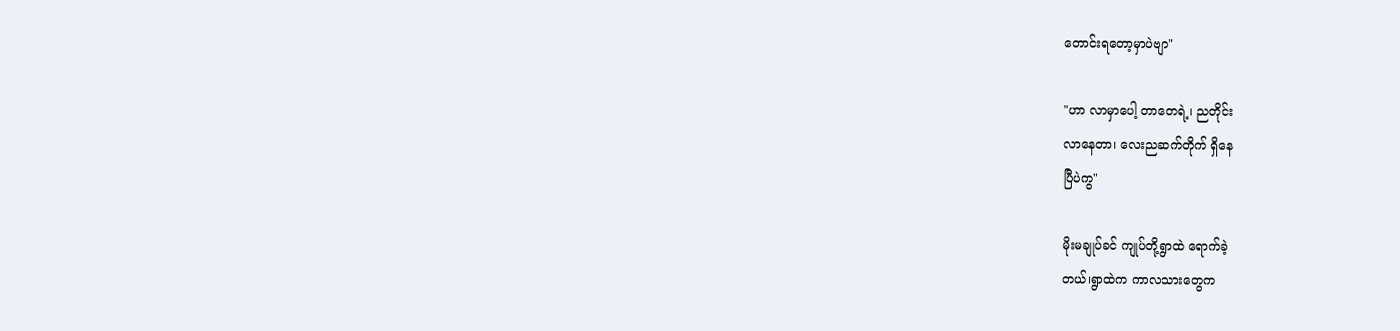တောင်းရတော့မှာပဲဗျာ"

"ဟာ လာမှာပေါ့ တာတေရဲ့၊ ညတိုင်း
လာနေတာ၊ လေးညဆက်တိုက် ရှိနေ
ပြီပဲကွ"

မိုးမချုပ်ခင် ကျုပ်တို့ရွာထဲ ရောက်ခဲ့
တယ်၊ရွာထဲက ကာလသားတွေက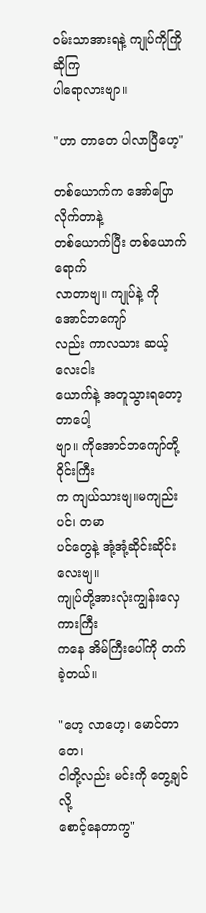ဝမ်းသာအားရနဲ့ ကျုပ်ကိုကြိုဆိုကြ
ပါရောလားဗျာ။

"ဟာ တာတေ ပါလာပြီဟေ့"

တစ်ယောက်က အော်ပြောလိုက်တာနဲ့
တစ်ယောက်ပြီး တစ်ယောက် ရောက်
လာတာဗျ။ ကျုပ်နဲ့ ကိုအောင်ဘကျော်
လည်း ကာလသား ဆယ့်လေးငါး
ယောက်နဲ့ အတူသွားရတော့တာပေါ့
ဗျာ။ ကိုအောင်ဘကျော်တို့ ဝိုင်းကြီး
က ကျယ်သားဗျ။မကျည်းပင်၊ တမာ
ပင်တွေနဲ့ အုံ့အုံ့ဆိုင်းဆိုင်းလေးဗျ။
ကျုပ်တို့အားလုံးကျွန်းလှေကားကြီး
ကနေ အိမ်ကြီးပေါ်ကို တက်ခဲ့တယ်။

"ဟေ့ လာဟေ့၊ မောင်တာတေ၊
ငါတို့လည်း မင်းကို တွေ့ချင်လို့
စောင့်နေတာကွ"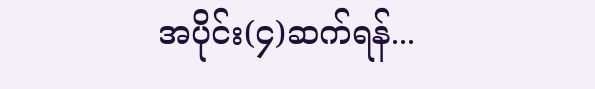အပိုင်း(၄)ဆက်ရန်...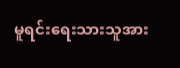မူရင်းရေးသားသူအား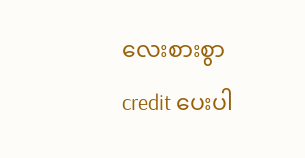လေးစားစွာ credit ပေးပါ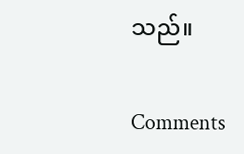သည်။

Comments